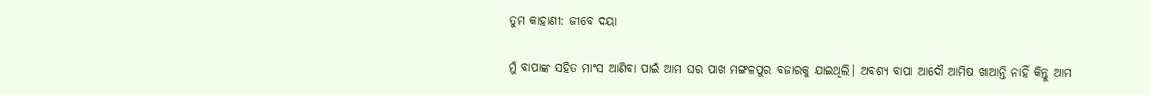ତୁମ କାହାଣୀ: ଜୀବେ ଦୟା

ମୁଁ ବାପାଙ୍କ ସହିତ ମାଂସ ଆଣିବା ପାଇଁ ଆମ ଘର ପାଖ ମଙ୍ଗଳପୁର ବଜାରକୁ ଯାଇଥିଲି। ଅବଶ୍ୟ ବାପା ଆଦୌ ଆମିଷ ଖାଆନ୍ତି ନାହିଁ କିନ୍ତୁ ଆମ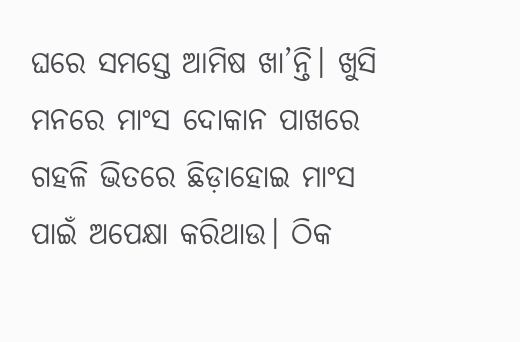ଘରେ ସମସ୍ତେ ଆମିଷ ଖା’ନ୍ତି। ଖୁସି ମନରେ ମାଂସ ଦୋକାନ ପାଖରେ ଗହଳି ଭିତରେ ଛିଡ଼ାହୋଇ ମାଂସ ପାଇଁ ଅପେକ୍ଷା କରିଥାଉ। ଠିକ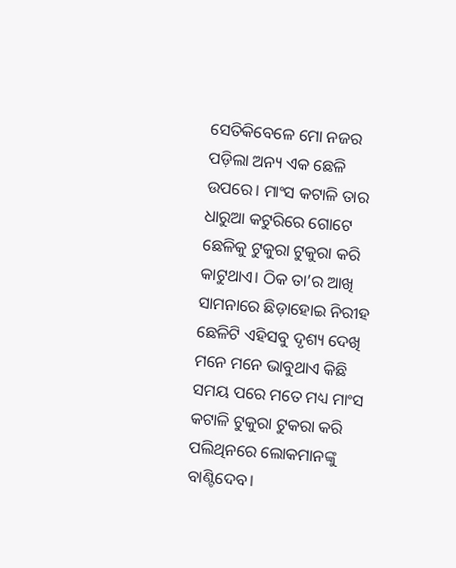ସେତିକିବେଳେ ମୋ ନଜର ପଡ଼ିଲା ଅନ୍ୟ ଏକ ଛେଳି ଉପରେ। ମାଂସ କଟାଳି ତାର ଧାରୁଆ କଟୁରିରେ ଗୋଟେ ଛେଳିକୁ ଟୁକୁରା ଟୁକୁରା କରି କାଟୁଥାଏ। ଠିକ ତା’ର ଆଖି ସାମନାରେ ଛିଡ଼ାହୋଇ ନିରୀହ ଛେଳିଟି ଏହିସବୁ ଦୃଶ୍ୟ ଦେଖି ମନେ ମନେ ଭାବୁଥାଏ କିଛି ସମୟ ପରେ ମତେ ମଧ୍ୟ ମାଂସ କଟାଳି ଟୁକୁରା ଟୁକରା କରି ପଲିଥିନରେ ଲୋକମାନଙ୍କୁ ବାଣ୍ଟିଦେବ।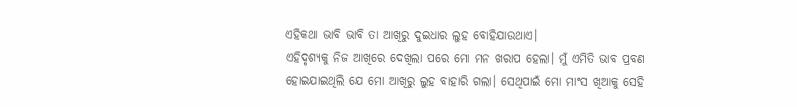ଏହିକଥା ଭାବି ଭାବି ତା ଆଖିରୁ ଦୁଇଧାର ଲୁହ ବୋହିଯାଉଥାଏ।
ଏହିଦୃଶ୍ୟକୁ ନିଜ ଆଖିରେ ଦେଖିଲା ପରେ ମୋ ମନ ଖରାପ ହେଲା। ମୁଁ ଏମିତି ଭାବ ପ୍ରବଣ ହୋଇଯାଇଥିଲି ଯେ ମୋ ଆଖିରୁ ଲୁହ ବାହାରି ଗଲା। ସେଥିପାଇଁ ମୋ ମାଂସ ଖିଆକୁ ସେହି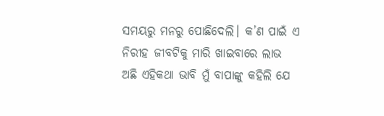ସମୟରୁ ମନରୁ ପୋଛିଦେଲି। କ’ଣ ପାଇଁ ଏ ନିରୀହ ଜୀବଟିକୁ ମାରି ଖାଇବାରେ ଲାଭ ଅଛି ଏହିକଥା ଭାବି ମୁଁ ବାପାଙ୍କୁ କହିଲି ଯେ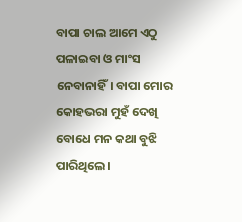ବାପା ଚାଲ ଆମେ ଏଠୁ ପଳାଇବା ଓ ମାଂସ ନେବାନାହିଁ। ବାପା ମୋର କୋହଭରା ମୁହଁ ଦେଖି ବୋଧେ ମନ କଥା ବୁଝି ପାରିଥିଲେ।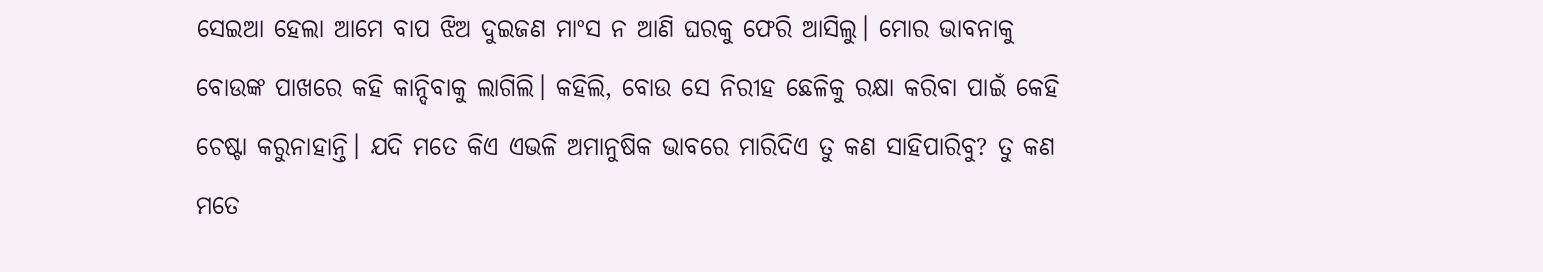ସେଇଆ ହେଲା ଆମେ ବାପ ଝିଅ ଦୁଇଜଣ ମାଂସ ନ ଆଣି ଘରକୁ ଫେରି ଆସିଲୁ। ମୋର ଭାବନାକୁ ବୋଉଙ୍କ ପାଖରେ କହି କାନ୍ଦିବାକୁ ଲାଗିଲି। କହିଲି, ବୋଉ ସେ ନିରୀହ ଛେଳିକୁ ରକ୍ଷା କରିବା ପାଇଁ କେହି ଚେଷ୍ଟା କରୁନାହାନ୍ତି। ଯଦି ମତେ କିଏ ଏଭଳି ଅମାନୁଷିକ ଭାବରେ ମାରିଦିଏ ତୁ କଣ ସାହିପାରିବୁ? ତୁ କଣ ମତେ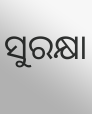ସୁରକ୍ଷା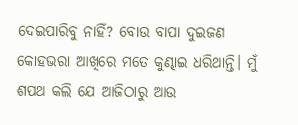ଦେଇପାରିବୁ ନାହିଁ? ବୋଉ ବାପା ଦୁଇଜଣ କୋହଭରା ଆଖିରେ ମତେ କୁଣ୍ଢାଇ ଧରିଥାନ୍ତି। ମୁଁ ଶପଥ କଲି ଯେ ଆଜିଠାରୁ ଆଉ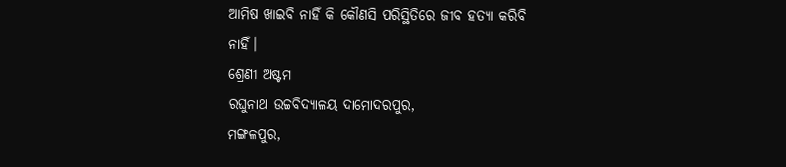ଆମିଷ ଖାଇବି ନାହିଁ କି କୌଣସି ପରିସ୍ଥିତିରେ ଜୀବ ହତ୍ୟା କରିବି ନାହିଁ।
ଶ୍ରେଣୀ ଅଷ୍ଟମ
ରଘୁନାଥ ଉଚ୍ଚବିଦ୍ୟାଳୟ ଦାମୋଦରପୁର,
ମଙ୍ଗଳପୁର,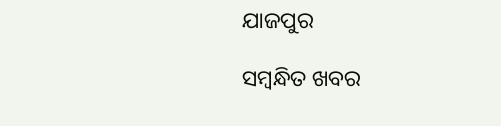ଯାଜପୁର

ସମ୍ବନ୍ଧିତ ଖବର